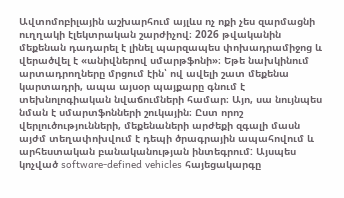Ավտոմոբիլային աշխարհում այլևս ոչ ոքի չես զարմացնի ուղղակի էլեկտրական շարժիչով։ 2026 թվականին մեքենան դադարել է լինել պարզապես փոխադրամիջոց և վերածվել է «անիվներով սմարթֆոնի»։ Եթե նախկինում արտադրողները մրցում էին՝ ով ավելի շատ մեքենա կարտադրի, ապա այսօր պայքարը գնում է տեխնոլոգիական նվաճումների համար։ Այո, սա նույնպես նման է սմարտֆոնների շուկային։ Ըստ որոշ վերլուծությունների, մեքենաների արժեքի զգալի մասն այժմ տեղափոխվում է դեպի ծրագրային ապահովում և արհեստական բանականության ինտեգրում: Այսպես կոչված software-defined vehicles հայեցակարգը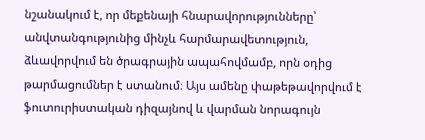նշանակում է, որ մեքենայի հնարավորությունները՝ անվտանգությունից մինչև հարմարավետություն, ձևավորվում են ծրագրային ապահովմամբ, որն օդից թարմացումներ է ստանում։ Այս ամենը փաթեթավորվում է ֆուտուրիստական դիզայնով և վարման նորագույն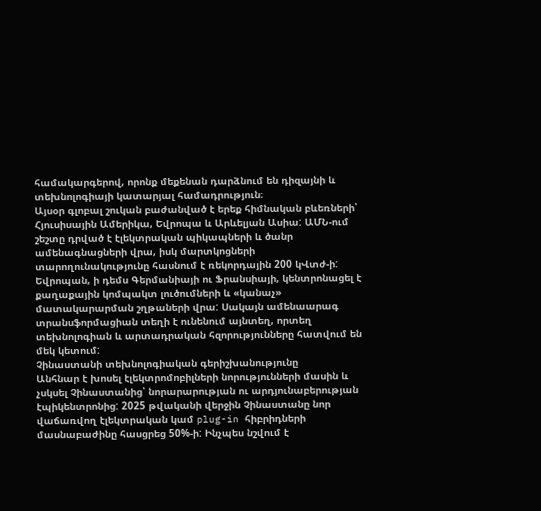համակարգերով, որոնք մեքենան դարձնում են դիզայնի և տեխնոլոգիայի կատարյալ համադրություն։
Այսօր գլոբալ շուկան բաժանված է երեք հիմնական բևեռների՝ Հյուսիսային Ամերիկա, Եվրոպա և Արևելյան Ասիա: ԱՄՆ-ում շեշտը դրված է էլեկտրական պիկապների և ծանր ամենագնացների վրա, իսկ մարտկոցների տարողունակությունը հասնում է ռեկորդային 200 կՎտժ-ի: Եվրոպան, ի դեմս Գերմանիայի ու Ֆրանսիայի, կենտրոնացել է քաղաքային կոմպակտ լուծումների և «կանաչ» մատակարարման շղթաների վրա: Սակայն ամենաարագ տրանսֆորմացիան տեղի է ունենում այնտեղ, որտեղ տեխնոլոգիան և արտադրական հզորությունները հատվում են մեկ կետում:
Չինաստանի տեխնոլոգիական գերիշխանությունը
Անհնար է խոսել էլեկտրոմոբիլների նորությունների մասին և չսկսել Չինաստանից՝ նորարարության ու արդյունաբերության էպիկենտրոնից: 2025 թվականի վերջին Չինաստանը նոր վաճառվող էլեկտրական կամ plug-in հիբրիդների մասնաբաժինը հասցրեց 50%-ի: Ինչպես նշվում է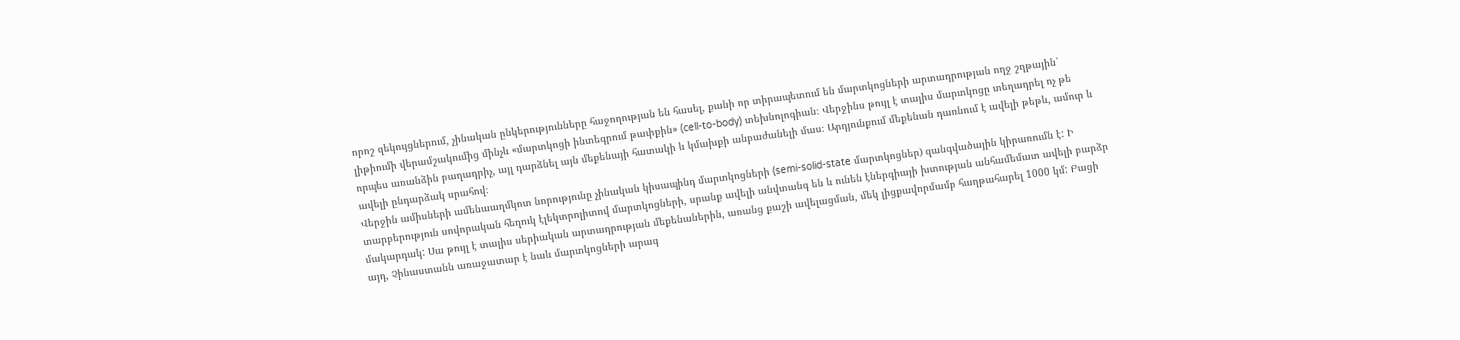որոշ զեկույցներում, չինական ընկերությունները հաջողության են հասել, քանի որ տիրապետում են մարտկոցների արտադրության ողջ շղթային՝ լիթիումի վերամշակումից մինչև «մարտկոցի ինտեգրում թափքին» (cell-to-body) տեխնոլոգիան։ Վերջինս թույլ է տալիս մարտկոցը տեղադրել ոչ թե որպես առանձին բաղադրիչ, այլ դարձնել այն մեքենայի հատակի և կմախքի անբաժանելի մաս։ Արդյունքում մեքենան դառնում է ավելի թեթև, ամուր և ավելի ընդարձակ սրահով։
Վերջին ամիսների ամենաաղմկոտ նորությունը չինական կիսապինդ մարտկոցների (semi-solid-state մարտկոցներ) զանգվածային կիրառումն է: Ի տարբերություն սովորական հեղուկ էլեկտրոլիտով մարտկոցների, սրանք ավելի անվտանգ են և ունեն էներգիայի խտության անհամեմատ ավելի բարձր մակարդակ: Սա թույլ է տալիս սերիական արտադրության մեքենաներին, առանց քաշի ավելացման, մեկ լիցքավորմամբ հաղթահարել 1000 կմ: Բացի այդ, Չինաստանն առաջատար է նաև մարտկոցների արագ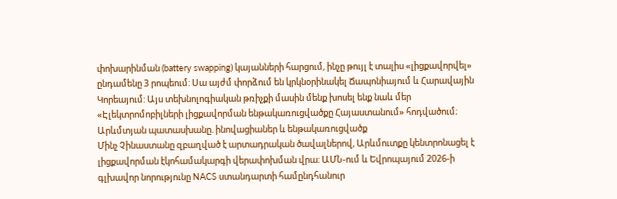փոխարինման (battery swapping) կայանների հարցում, ինչը թույլ է տալիս «լիցքավորվել» ընդամենը 3 րոպեում: Սա այժմ փորձում են կրկնօրինակել Ճապոնիայում և Հարավային Կորեայում: Այս տեխնոլոգիական թռիչքի մասին մենք խոսել ենք նաև մեր «Էլեկտրոմոբիլների լիցքավորման ենթակառուցվածքը Հայաստանում» հոդվածում։
Արևմտյան պատասխանը. ինովացիաներ և ենթակառուցվածք
Մինչ Չինաստանը զբաղված է արտադրական ծավալներով, Արևմուտքը կենտրոնացել է լիցքավորման էկոհամակարգի վերափոխման վրա: ԱՄՆ-ում և Եվրոպայում 2026-ի գլխավոր նորությունը NACS ստանդարտի համընդհանուր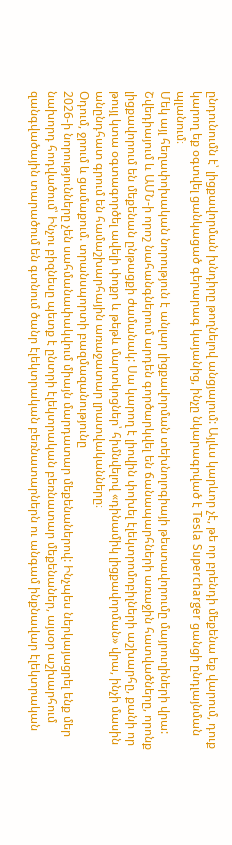ընդունումն է՝ լիցքավորման խնդիրը թողնելով անցյալում: Այլևս կարևոր չէ, թե որ բրենդի մեքենա եք վարում, դուք կարող եք օգտվել ցանկացած գերարագ կայանից, ինչը նկարագրված է Tesla Supercharger ցանցի ընդլայնման պլանում։
Մեկ այլ հեղափոխական նորություն է անլար լիցքավորման տեխնոլոգիայի թեստավորումը մայրուղիների վրա: Շվեդիայում և ԱՄՆ-ի որոշ նահանգներում արդեն գործարկվել են ճանապարհների առաջին հատվածները, որոնք լիցքավորում են մեքենան ընթացքի ժամանակ: Սա կարող է լիովին փոխել էլեկտրոմոբիլների աշխարհը, քանի որ թույլ կտա օգտագործել ավելի փոքր և թեթև մարտկոցներ՝ հիմնվելով «դինամիկ լիցքավորման» վրա, ինչի մասին անընդհատ գրում են համաշխարհային առաջատար լրատվականները։
Օդում, ջրում և ցամաքում. տրանսպորտի բազմազանությունը
2026-ի նորությունները չեն սահմանափակվում միայն մարդատար մեքենաներով: Ինչպես ներկայացրել ենք մեր նախորդ հոդվածում՝ Ինչու բիզնեսը պետք է ընտրի էլեկտրական բեռնատար մեքենաներ, այսօր աշխարհում զանգվածային տարածում են գտնում ծանր էլեկտրական բեռնատարներն ու անգամ ինքնավար էլեկտրական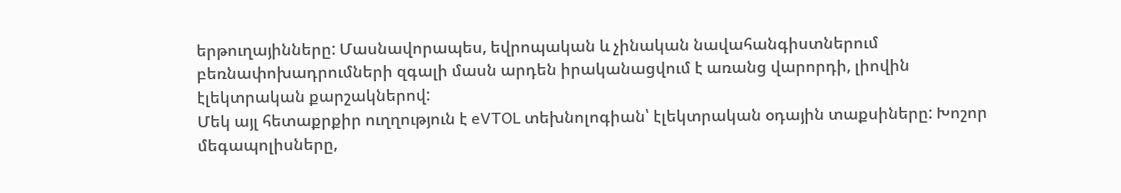երթուղայինները: Մասնավորապես, եվրոպական և չինական նավահանգիստներում բեռնափոխադրումների զգալի մասն արդեն իրականացվում է առանց վարորդի, լիովին էլեկտրական քարշակներով:
Մեկ այլ հետաքրքիր ուղղություն է eVTOL տեխնոլոգիան՝ էլեկտրական օդային տաքսիները: Խոշոր մեգապոլիսները,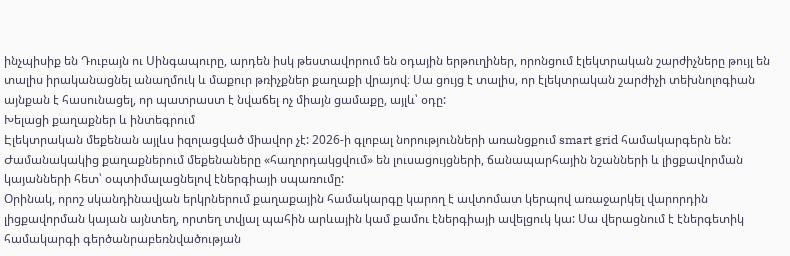ինչպիսիք են Դուբայն ու Սինգապուրը, արդեն իսկ թեստավորում են օդային երթուղիներ, որոնցում էլեկտրական շարժիչները թույլ են տալիս իրականացնել անաղմուկ և մաքուր թռիչքներ քաղաքի վրայով։ Սա ցույց է տալիս, որ էլեկտրական շարժիչի տեխնոլոգիան այնքան է հասունացել, որ պատրաստ է նվաճել ոչ միայն ցամաքը, այլև՝ օդը:
Խելացի քաղաքներ և ինտեգրում
Էլեկտրական մեքենան այլևս իզոլացված միավոր չէ: 2026-ի գլոբալ նորությունների առանցքում smart grid համակարգերն են: Ժամանակակից քաղաքներում մեքենաները «հաղորդակցվում» են լուսացույցների, ճանապարհային նշանների և լիցքավորման կայանների հետ՝ օպտիմալացնելով էներգիայի սպառումը:
Օրինակ, որոշ սկանդինավյան երկրներում քաղաքային համակարգը կարող է ավտոմատ կերպով առաջարկել վարորդին լիցքավորման կայան այնտեղ, որտեղ տվյալ պահին արևային կամ քամու էներգիայի ավելցուկ կա: Սա վերացնում է էներգետիկ համակարգի գերծանրաբեռնվածության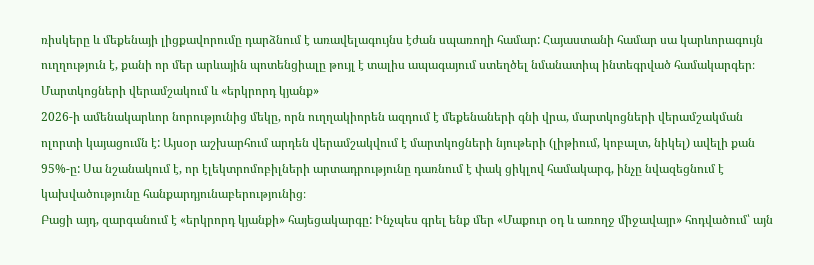ռիսկերը և մեքենայի լիցքավորումը դարձնում է առավելագույնս էժան սպառողի համար: Հայաստանի համար սա կարևորագույն ուղղություն է, քանի որ մեր արևային պոտենցիալը թույլ է տալիս ապագայում ստեղծել նմանատիպ ինտեգրված համակարգեր։
Մարտկոցների վերամշակում և «երկրորդ կյանք»
2026-ի ամենակարևոր նորությունից մեկը, որն ուղղակիորեն ազդում է մեքենաների գնի վրա, մարտկոցների վերամշակման ոլորտի կայացումն է: Այսօր աշխարհում արդեն վերամշակվում է մարտկոցների նյութերի (լիթիում, կոբալտ, նիկել) ավելի քան 95%-ը: Սա նշանակում է, որ էլեկտրոմոբիլների արտադրությունը դառնում է փակ ցիկլով համակարգ, ինչը նվազեցնում է կախվածությունը հանքարդյունաբերությունից։
Բացի այդ, զարգանում է «երկրորդ կյանքի» հայեցակարգը: Ինչպես գրել ենք մեր «Մաքուր օդ և առողջ միջավայր» հոդվածում՝ այն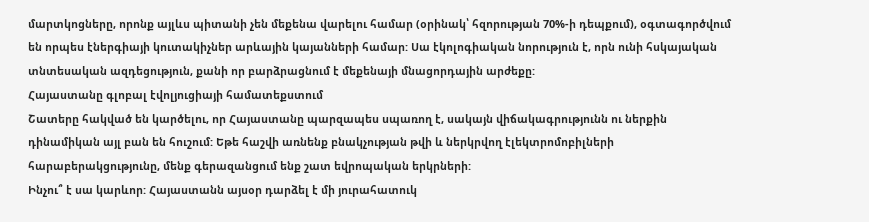մարտկոցները, որոնք այլևս պիտանի չեն մեքենա վարելու համար (օրինակ՝ հզորության 70%-ի դեպքում), օգտագործվում են որպես էներգիայի կուտակիչներ արևային կայանների համար: Սա էկոլոգիական նորություն է, որն ունի հսկայական տնտեսական ազդեցություն, քանի որ բարձրացնում է մեքենայի մնացորդային արժեքը:
Հայաստանը գլոբալ էվոլյուցիայի համատեքստում
Շատերը հակված են կարծելու, որ Հայաստանը պարզապես սպառող է, սակայն վիճակագրությունն ու ներքին դինամիկան այլ բան են հուշում: Եթե հաշվի առնենք բնակչության թվի և ներկրվող էլեկտրոմոբիլների հարաբերակցությունը, մենք գերազանցում ենք շատ եվրոպական երկրների:
Ինչու՞ է սա կարևոր: Հայաստանն այսօր դարձել է մի յուրահատուկ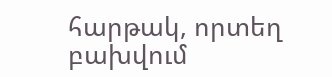հարթակ, որտեղ բախվում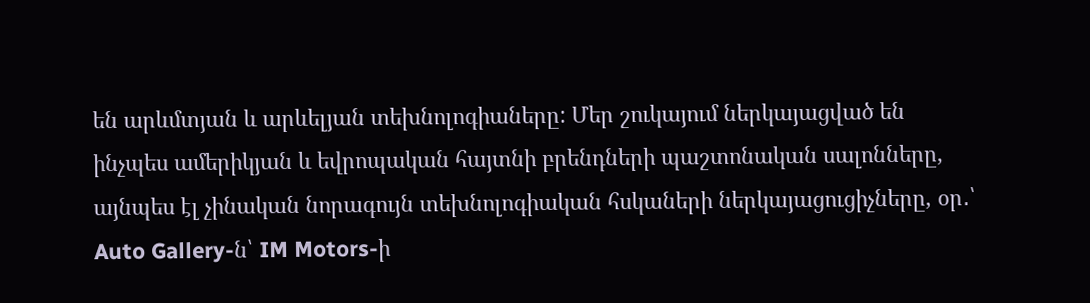են արևմտյան և արևելյան տեխնոլոգիաները: Մեր շուկայում ներկայացված են ինչպես ամերիկյան և եվրոպական հայտնի բրենդների պաշտոնական սալոնները, այնպես էլ չինական նորագույն տեխնոլոգիական հսկաների ներկայացուցիչները, օր․՝ Auto Gallery-ն՝ IM Motors-ի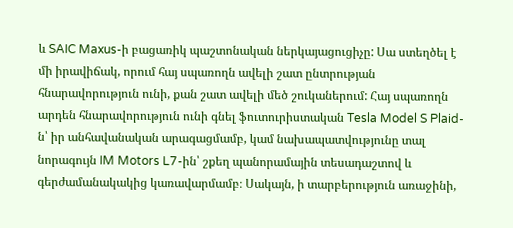և SAIC Maxus-ի բացառիկ պաշտոնական ներկայացուցիչը: Սա ստեղծել է մի իրավիճակ, որում հայ սպառողն ավելի շատ ընտրության հնարավորություն ունի, քան շատ ավելի մեծ շուկաներում: Հայ սպառողն արդեն հնարավորություն ունի գնել ֆուտուրիստական Tesla Model S Plaid-ն՝ իր անհավանական արագացմամբ, կամ նախապատվությունը տալ նորագույն IM Motors L7-ին՝ շքեղ պանորամային տեսադաշտով և գերժամանակակից կառավարմամբ։ Սակայն, ի տարբերություն առաջինի,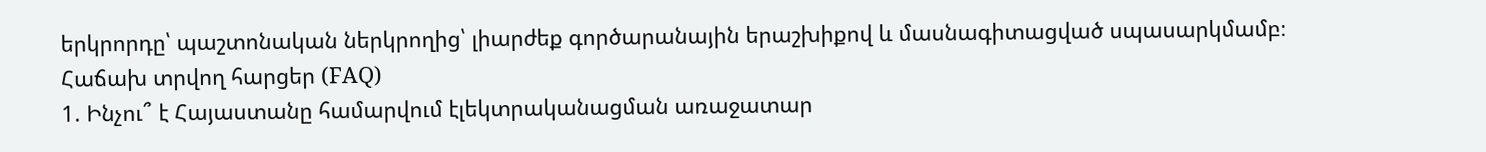երկրորդը՝ պաշտոնական ներկրողից՝ լիարժեք գործարանային երաշխիքով և մասնագիտացված սպասարկմամբ։
Հաճախ տրվող հարցեր (FAQ)
1. Ինչու՞ է Հայաստանը համարվում էլեկտրականացման առաջատար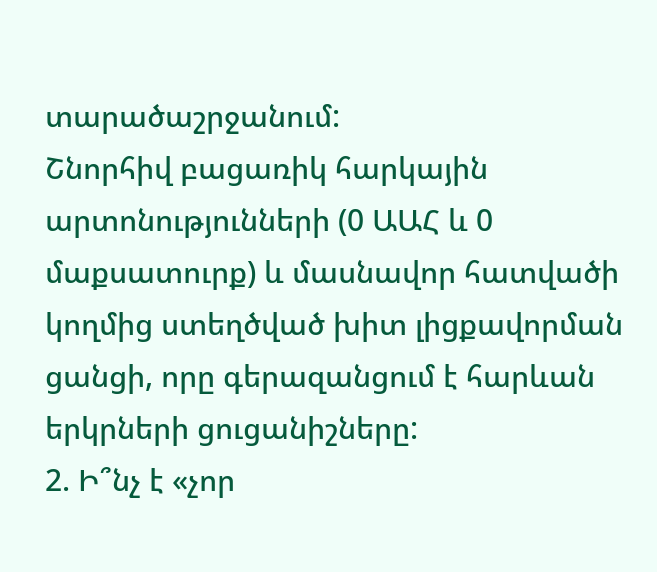տարածաշրջանում:
Շնորհիվ բացառիկ հարկային արտոնությունների (0 ԱԱՀ և 0 մաքսատուրք) և մասնավոր հատվածի կողմից ստեղծված խիտ լիցքավորման ցանցի, որը գերազանցում է հարևան երկրների ցուցանիշները:
2. Ի՞նչ է «չոր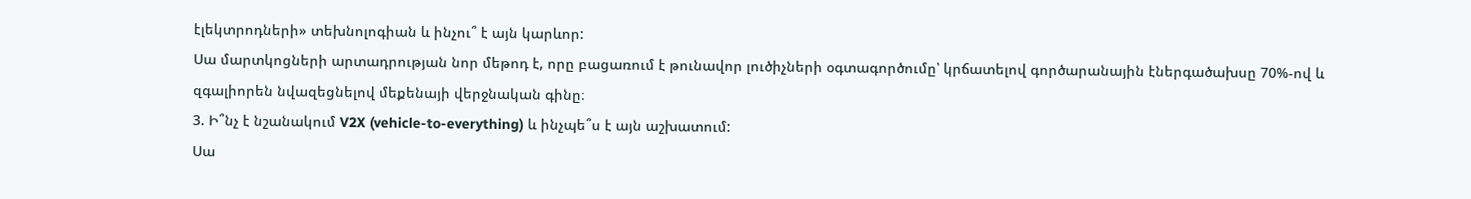էլեկտրոդների» տեխնոլոգիան և ինչու՞ է այն կարևոր:
Սա մարտկոցների արտադրության նոր մեթոդ է, որը բացառում է թունավոր լուծիչների օգտագործումը՝ կրճատելով գործարանային էներգածախսը 70%-ով և զգալիորեն նվազեցնելով մեքենայի վերջնական գինը։
3. Ի՞նչ է նշանակում V2X (vehicle-to-everything) և ինչպե՞ս է այն աշխատում:
Սա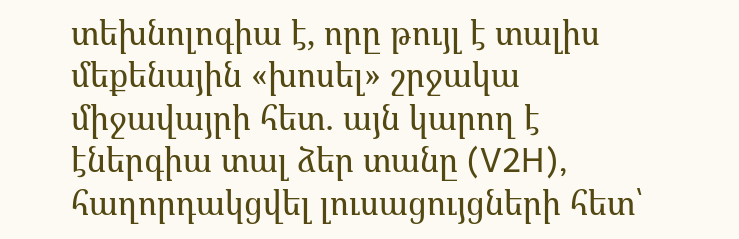տեխնոլոգիա է, որը թույլ է տալիս մեքենային «խոսել» շրջակա միջավայրի հետ․ այն կարող է էներգիա տալ ձեր տանը (V2H), հաղորդակցվել լուսացույցների հետ՝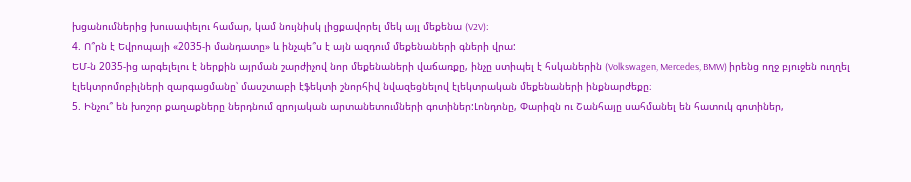խցանումներից խուսափելու համար, կամ նույնիսկ լիցքավորել մեկ այլ մեքենա (V2V)։
4. Ո՞րն է Եվրոպայի «2035-ի մանդատը» և ինչպե՞ս է այն ազդում մեքենաների գների վրա:
ԵՄ-ն 2035-ից արգելելու է ներքին այրման շարժիչով նոր մեքենաների վաճառքը, ինչը ստիպել է հսկաներին (Volkswagen, Mercedes, BMW) իրենց ողջ բյուջեն ուղղել էլեկտրոմոբիլների զարգացմանը՝ մասշտաբի էֆեկտի շնորհիվ նվազեցնելով էլեկտրական մեքենաների ինքնարժեքը։
5. Ինչու՞ են խոշոր քաղաքները ներդնում զրոյական արտանետումների գոտիներ:Լոնդոնը, Փարիզն ու Շանհայը սահմանել են հատուկ գոտիներ,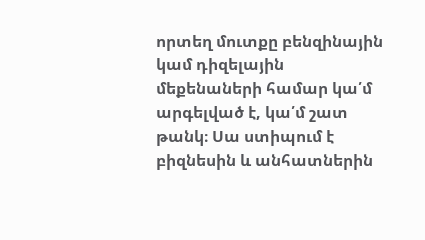որտեղ մուտքը բենզինային կամ դիզելային մեքենաների համար կա՛մ արգելված է, կա՛մ շատ թանկ։ Սա ստիպում է բիզնեսին և անհատներին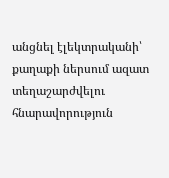անցնել էլեկտրականի՝ քաղաքի ներսում ազատ տեղաշարժվելու հնարավորություն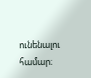ունենալու համար։